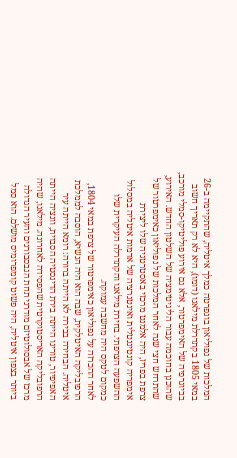המלכות של נפוליאון בונפרטה כמלך איטליה, שהתקיימה ב-26 במאי 1805 בקתדרלת מילאנו (דומו), היא לא רק תאריך חשוב בביוגרפיה של האימפרטור, אלא גם אירוע פוליטיקו-סמלי מורכב, שהוכנן בחוכמה עבור הליגיטימציה של השלטון החדש. האירוע, שהתרחש חצי שנה לאחר המלכות של נפוליאון כאימפרטור של צרפת בפריז, היה אלמנט מרכזי באסטרטגיה שלו ליצירת אימפריה קונטיננטלית ואינטגרציה של אדמות איטליה במסלול ההשפעה הצרפתי. בחירת מילאנו והקתדרלה העיקרית שלו כמקום לטקס היה מחשבה עמוקה.
לאחר ההכרזה על נפוליאון כאימפרטור של צרפת במאי 1804, הרפובליקה האיטלקית, שבה הוא היה הנשיא, הוסבה לממלכת איטליה. הבחירה בבירה לא הייתה ברורה: רומא הייתה עיר האפיפיור, טורינו הייתה בירת הדינסטיה הסבוית, וונציה הייתה הרפובליקה האריסטוקרטית שהפסידה לאחרונה. מילאנו, שהיה מרכז של אבסולוטיזם מודרני תחת הגבסבורגים והעיר הגדולה ביותר בצפון איטליה, היה פשוט קומפרומיס מושלם. הוא סמל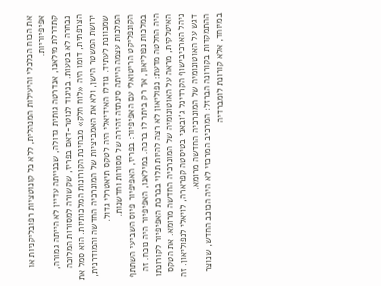את הכוח הכלכלי והיעילות המנהלית, ללא כל קונוטציות רפובליקניות או אפיפיוריות.
קתדרלת מילאנו, אנדרטה גותית גדולה, שבנייתה עדיין לא הייתה גמורה, נבחרה לא בטעות. בניגוד לנוטר-דאם בפריז, שקשורה למסורות המלוכה הצרפתית, דומו היה «לוח חלק» מבחינת הקורונות המלכותיות. הוא סמל את ירושת המשטר הישן, ולא את האמביציות של המונרכיה החדשה והמודרנית, שמכוונת לעתיד. גודלו האידיאלי היה לטקס תיאטרלי גדול.
המלכות עצמה הייתה סינתזה זהירה של מסורות וחדשנות.
הקונפליקט הריטואלי עם האפיפיור: בפריז, האפיפיור פיוס השביעי השתתף במלכות נפוליאון, אך רק ביתר לו ברכה. במילאנו, האפיפיור היה נוכח. זה היה החלטה מדעת: נפוליאון לא רצה להיות תלוי בברכת האפיפיור לקורונתו האיטלקית, מראה על האוטונומיה של המונרכיה החדשה מרומא. את הטקס ניהל הארכיבישוף הקרדינל ג'ובאני בטיסטה קפרארה, לויאלי לנפוליאון. זה דגש על האוטונומיה של המונרכיה החדשה מרומא.
ההתמקדות בקורונה הברזל: המרכיב המרכזי לא היה הכוכב החדש, שנוצר במיוחד, אלא קורונת לומברדיה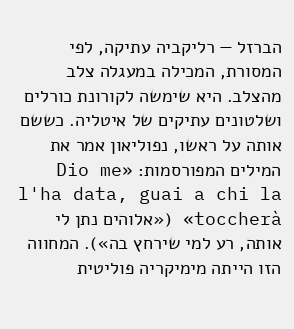הברזל — רליקביה עתיקה, לפי המסורת, המכילה במעגלה צלב מהצלב. היא שימשה לקורונת כורלים ושלטונים עתיקים של איטליה. כששם אותה על ראשו, נפוליאון אמר את המילים המפורסמות: «Dio me l'ha data, guai a chi la toccherà» («אלוהים נתן לי אותה, רע למי שירחץ בה»). המחווה הזו הייתה מימיקריה פוליטית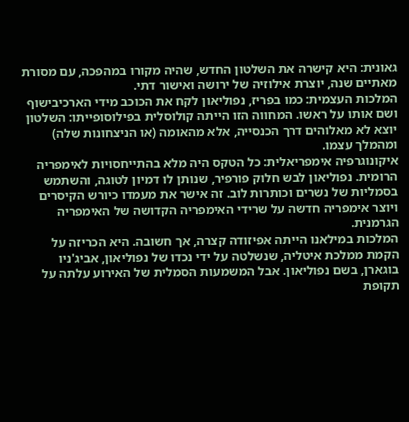גאונית: היא קישרה את השלטון החדש, שהיה מקורו במהפכה, עם מסורת מאתיים שנה, יוצרת אילוזיה של ירושה ואישור דתי.
המלכות העצמית: כמו בפריז, נפוליאון לקח את הכוכב מידי הארכיבישוף ושם אותו על ראשו. המחווה הזו הייתה קולוסלית בפילוסופייתו: השלטון יוצא לא מאלוהים דרך הכנסייה, אלא מהאומה (או הניצחונות שלה) ומהמלך עצמו.
איקונוגרפיה אימפריאלית: כל הטקס היה מלא בהתייחסויות לאימפריה הרומית. נפוליאון לבש חלוק פורפיר, שנותן לו דמיון לטוגה, והשתמש בסמליות של נשרים וכותרות לוב. זה אישר את מעמדו כיורש הקיסרים ויוצר אימפריה חדשה על שרידי האימפריה הקדושה של האימפריה הגרמנית.
המלכות במילאנו הייתה אפיזודה קצרה, אך חשובה. היא הכריזה על הקמת ממלכת איטליה, שנשלטה על ידי נכדו של נפוליאון, אביג'ניו בוגארן, בשם נפוליאון. אבל המשמעות הסמלית של האירוע עלתה על תקופת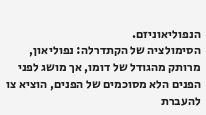הנפוליאוניזם.
הסימולציה של הקתדרלה: נפוליאון, מרותק מהגודל של דומו, אך מושג לפני הפנים הלא מסוכמים של הפנים, הוציא צו להעברת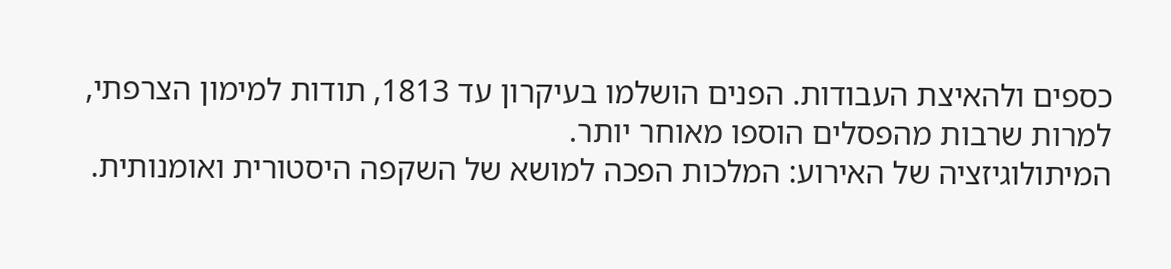כספים ולהאיצת העבודות. הפנים הושלמו בעיקרון עד 1813, תודות למימון הצרפתי, למרות שרבות מהפסלים הוספו מאוחר יותר.
המיתולוגיזציה של האירוע: המלכות הפכה למושא של השקפה היסטורית ואומנותית.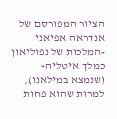הציור המפורסם של אנדראה אפיאני «המלכות של נפוליאון כמלך איטליה» (שנמצא במילאנו), למרות שהוא פחות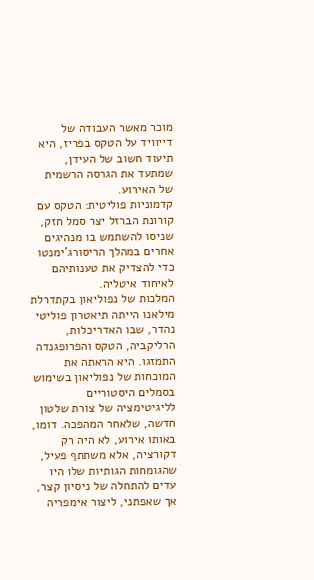מוכר מאשר העבודה של דייוויד על הטקס בפריז, היא תיעוד חשוב של העידן, שמתעד את הגרסה הרשמית של האירוע.
קדמוניות פוליטית: הטקס עם קורונת הברזל יצר סמל חזק, שניסו להשתמש בו מנהיגים אחרים במהלך הריסורג'ימנטו כדי להצדיק את טענותיהם לאיחוד איטליה.
המלכות של נפוליאון בקתדרלת מילאנו הייתה תיאטרון פוליטי נהדר, שבו האדריכלות, הרליקביה, הטקס והפרופגנדה התמזגו. היא הראתה את המוכחות של נפוליאון בשימוש בסמלים היסטוריים לליגיטימציה של צורת שלטון חדשה, שלאחר המהפכה. דומו, באותו אירוע, לא היה רק דקורציה, אלא משתתף פעיל, שהגומחות הגותיות שלו היו עדים להתחלה של ניסיון קצר, אך שאפתני, ליצור אימפריה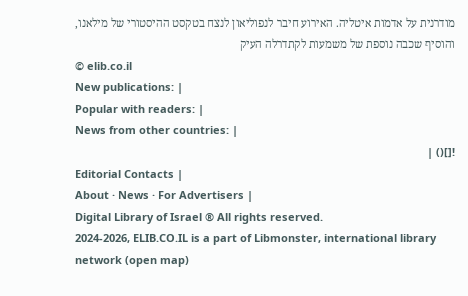מודרנית על אדמות איטליה. האירוע חיבר לנפוליאון לנצח בטקסט ההיסטורי של מילאנו, והוסיף שכבה נוספת של משמעות לקתדרלה העיק
© elib.co.il
New publications: |
Popular with readers: |
News from other countries: |
![]() |
Editorial Contacts |
About · News · For Advertisers |
Digital Library of Israel ® All rights reserved.
2024-2026, ELIB.CO.IL is a part of Libmonster, international library network (open map)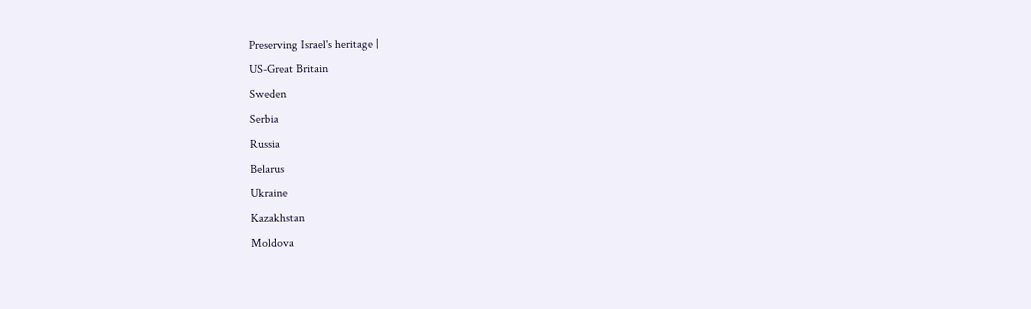Preserving Israel's heritage |
US-Great Britain
Sweden
Serbia
Russia
Belarus
Ukraine
Kazakhstan
Moldova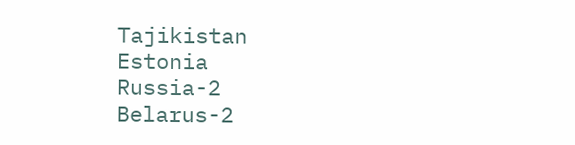Tajikistan
Estonia
Russia-2
Belarus-2